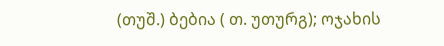(თუშ.) ბებია ( თ. უთურგ); ოჯახის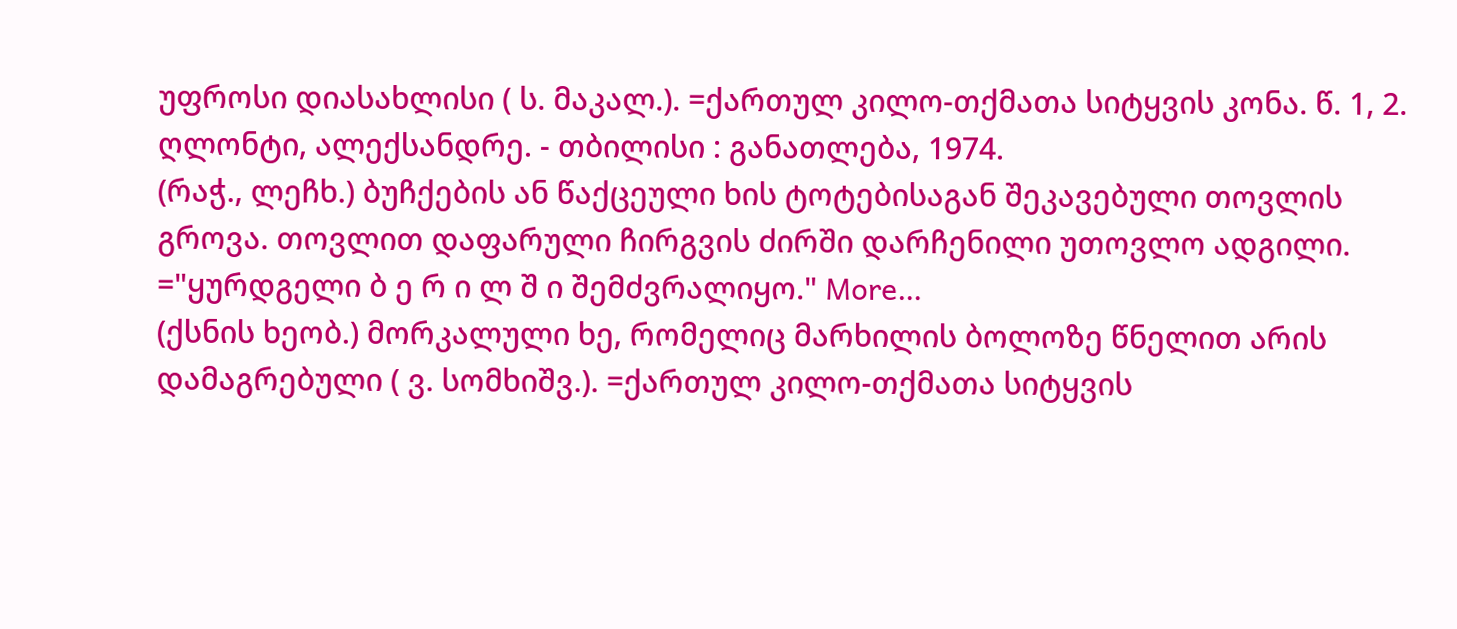უფროსი დიასახლისი ( ს. მაკალ.). =ქართულ კილო-თქმათა სიტყვის კონა. წ. 1, 2. ღლონტი, ალექსანდრე. - თბილისი : განათლება, 1974.
(რაჭ., ლეჩხ.) ბუჩქების ან წაქცეული ხის ტოტებისაგან შეკავებული თოვლის გროვა. თოვლით დაფარული ჩირგვის ძირში დარჩენილი უთოვლო ადგილი. ="ყურდგელი ბ ე რ ი ლ შ ი შემძვრალიყო." More…
(ქსნის ხეობ.) მორკალული ხე, რომელიც მარხილის ბოლოზე წნელით არის დამაგრებული ( ვ. სომხიშვ.). =ქართულ კილო-თქმათა სიტყვის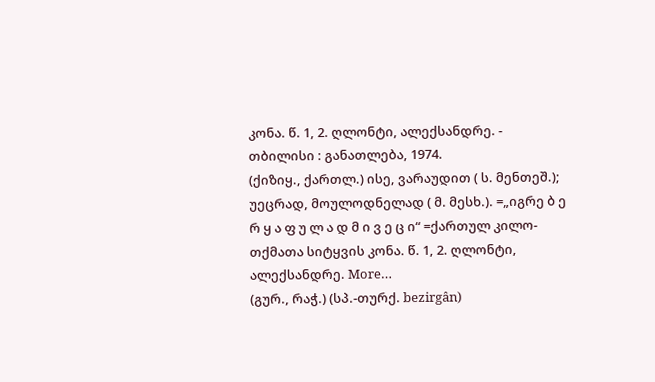კონა. წ. 1, 2. ღლონტი, ალექსანდრე. - თბილისი : განათლება, 1974.
(ქიზიყ., ქართლ.) ისე, ვარაუდით ( ს. მენთეშ.); უეცრად, მოულოდნელად ( მ. მესხ.). =„იგრე ბ ე რ ყ ა ფ უ ლ ა დ მ ი ვ ე ც ი“ =ქართულ კილო-თქმათა სიტყვის კონა. წ. 1, 2. ღლონტი, ალექსანდრე. More…
(გურ., რაჭ.) (სპ.-თურქ. bezirgân)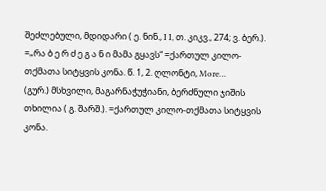შეძლებული, მდიდარი ( ე. ნინ., I I, თ. კიკვ., 274; ვ. ბერ.). =„რა ბ ე რ ძ ე გ ა ნ ი მამა გყავს“ =ქართულ კილო-თქმათა სიტყვის კონა. წ. 1, 2. ღლონტი, More…
(გურ.) მსხვილი, მაგარნაჭუჭიანი, ბერძნული ჯიშის თხილია ( გ. შარშ.). =ქართულ კილო-თქმათა სიტყვის კონა.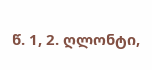წ. 1, 2. ღლონტი,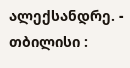ალექსანდრე. - თბილისი :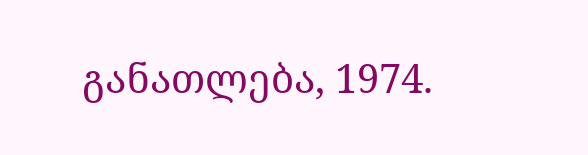განათლება, 1974.